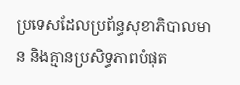ប្រទេសដែលប្រព័ន្ធសុខាភិបាលមាន និងគ្មានប្រសិទ្ធភាពបំផុត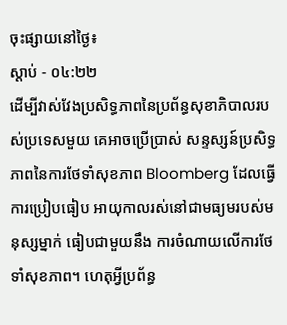ចុះផ្សាយនៅថ្ងៃ៖
ស្តាប់ - ០៤:២២
ដើម្បីវាស់វែងប្រសិទ្ធភាពនៃប្រព័ន្ធសុខាភិបាលរបស់ប្រទេសមួយ គេអាចប្រើប្រាស់ សន្ទស្សន៍ប្រសិទ្ធភាពនៃការថែទាំសុខភាព Bloomberg ដែលធ្វើការប្រៀបធៀប អាយុកាលរស់នៅជាមធ្យមរបស់មនុស្សម្នាក់ ធៀបជាមួយនឹង ការចំណាយលើការថែទាំសុខភាព។ ហេតុអ្វីប្រព័ន្ធ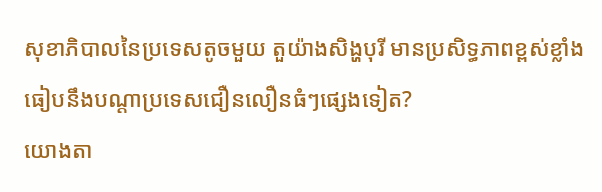សុខាភិបាលនៃប្រទេសតូចមួយ តួយ៉ាងសិង្ហបុរី មានប្រសិទ្ធភាពខ្ពស់ខ្លាំង ធៀបនឹងបណ្តាប្រទេសជឿនលឿនធំៗផ្សេងទៀត?
យោងតា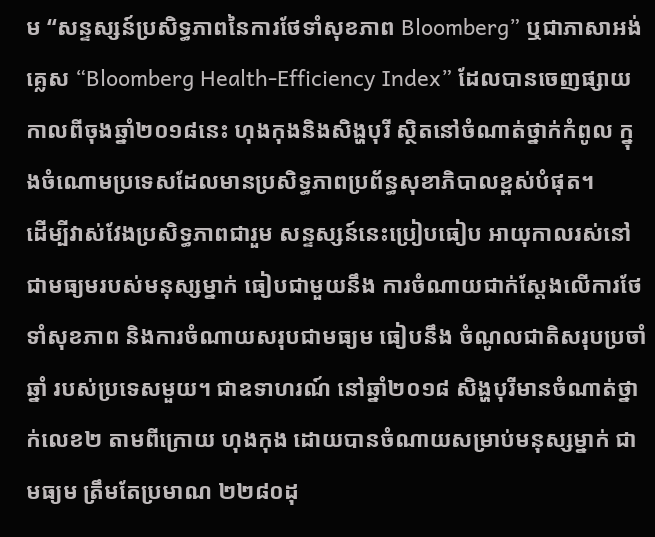ម “សន្ទស្សន៍ប្រសិទ្ធភាពនៃការថែទាំសុខភាព Bloomberg” ឬជាភាសាអង់គ្លេស “Bloomberg Health-Efficiency Index” ដែលបានចេញផ្សាយ កាលពីចុងឆ្នាំ២០១៨នេះ ហុងកុងនិងសិង្ហបុរី ស្ថិតនៅចំណាត់ថ្នាក់កំពូល ក្នុងចំណោមប្រទេសដែលមានប្រសិទ្ធភាពប្រព័ន្ធសុខាភិបាលខ្ពស់បំផុត។
ដើម្បីវាស់វែងប្រសិទ្ធភាពជារួម សន្ទស្សន៍នេះប្រៀបធៀប អាយុកាលរស់នៅជាមធ្យមរបស់មនុស្សម្នាក់ ធៀបជាមួយនឹង ការចំណាយជាក់ស្ដែងលើការថែទាំសុខភាព និងការចំណាយសរុបជាមធ្យម ធៀបនឹង ចំណូលជាតិសរុបប្រចាំឆ្នាំ របស់ប្រទេសមួយ។ ជាឧទាហរណ៍ នៅឆ្នាំ២០១៨ សិង្ហបុរីមានចំណាត់ថ្នាក់លេខ២ តាមពីក្រោយ ហុងកុង ដោយបានចំណាយសម្រាប់មនុស្សម្នាក់ ជាមធ្យម ត្រឹមតែប្រមាណ ២២៨០ដុ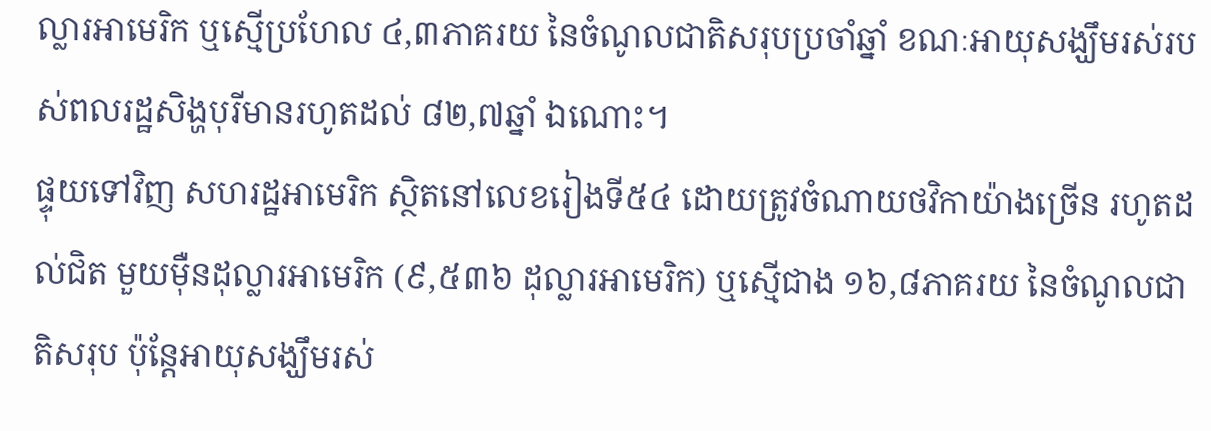ល្លារអាមេរិក ឬស្មើប្រហែល ៤,៣ភាគរយ នៃចំណូលជាតិសរុបប្រចាំឆ្នាំ ខណៈអាយុសង្ឃឹមរស់របស់ពលរដ្ឋសិង្ហបុរីមានរហូតដល់ ៨២,៧ឆ្នាំ ឯណោះ។
ផ្ទុយទៅវិញ សហរដ្ឋអាមេរិក ស្ថិតនៅលេខរៀងទី៥៤ ដោយត្រូវចំណាយថវិកាយ៉ាងច្រើន រហូតដល់ជិត មួយម៉ឺនដុល្លារអាមេរិក (៩,៥៣៦ ដុល្លារអាមេរិក) ឬស្មើជាង ១៦,៨ភាគរយ នៃចំណូលជាតិសរុប ប៉ុន្តែអាយុសង្ឃឹមរស់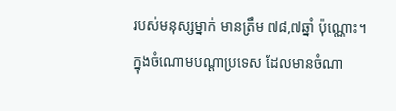របស់មនុស្សម្នាក់ មានត្រឹម ៧៨,៧ឆ្នាំ ប៉ុណ្ណោះ។
ក្នុងចំណោមបណ្តាប្រទេស ដែលមានចំណា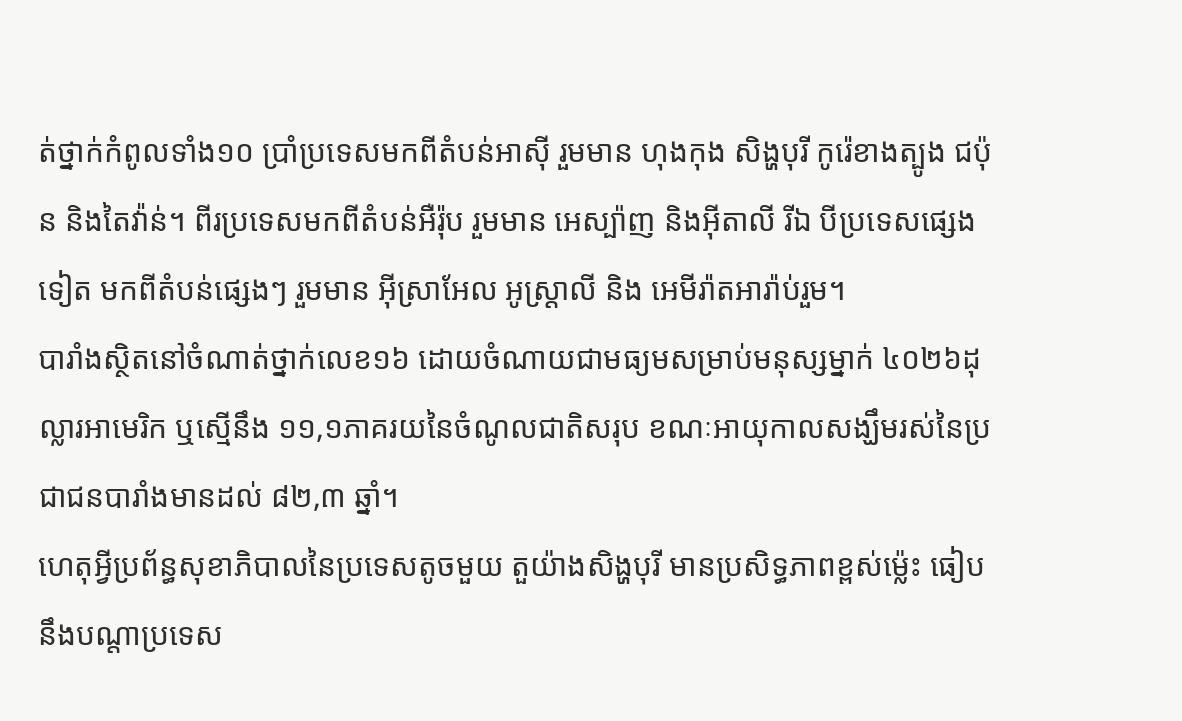ត់ថ្នាក់កំពូលទាំង១០ ប្រាំប្រទេសមកពីតំបន់អាស៊ី រួមមាន ហុងកុង សិង្ហបុរី កូរ៉េខាងត្បូង ជប៉ុន និងតៃវ៉ាន់។ ពីរប្រទេសមកពីតំបន់អឺរ៉ុប រួមមាន អេស្ប៉ាញ និងអ៊ីតាលី រីឯ បីប្រទេសផ្សេងទៀត មកពីតំបន់ផ្សេងៗ រួមមាន អ៊ីស្រាអែល អូស្រ្ដាលី និង អេមីរ៉ាតអារ៉ាប់រួម។
បារាំងស្ថិតនៅចំណាត់ថ្នាក់លេខ១៦ ដោយចំណាយជាមធ្យមសម្រាប់មនុស្សម្នាក់ ៤០២៦ដុល្លារអាមេរិក ឬស្មើនឹង ១១,១ភាគរយនៃចំណូលជាតិសរុប ខណៈអាយុកាលសង្ឃឹមរស់នៃប្រជាជនបារាំងមានដល់ ៨២,៣ ឆ្នាំ។
ហេតុអ្វីប្រព័ន្ធសុខាភិបាលនៃប្រទេសតូចមួយ តួយ៉ាងសិង្ហបុរី មានប្រសិទ្ធភាពខ្ពស់ម្ល៉េះ ធៀបនឹងបណ្តាប្រទេស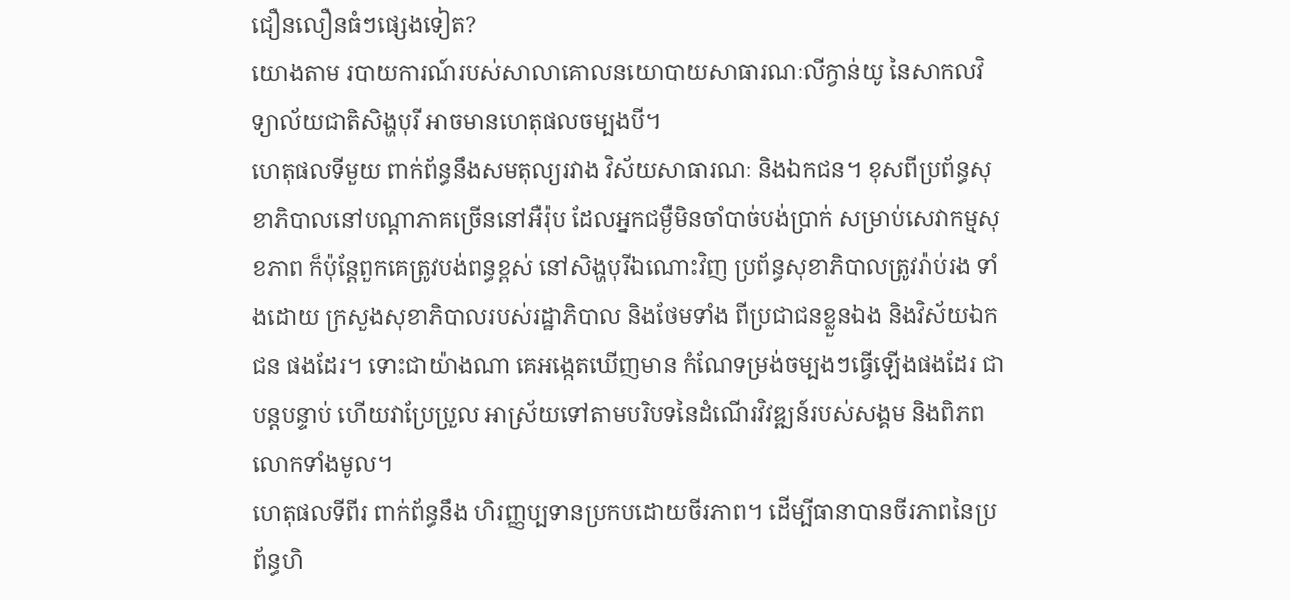ជឿនលឿនធំៗផ្សេងទៀត?
យោងតាម របាយការណ៍របស់សាលាគោលនយោបាយសាធារណៈលីក្វាន់យូ នៃសាកលវិទ្យាល័យជាតិសិង្ហបុរី អាចមានហេតុផលចម្បងបី។
ហេតុផលទីមួយ ពាក់ព័ន្ធនឹងសមតុល្យរវាង វិស័យសាធារណៈ និងឯកជន។ ខុសពីប្រព័ន្ធសុខាភិបាលនៅបណ្តាភាគច្រើននៅអឺរ៉ុប ដែលអ្នកជម្ងឺមិនចាំបាច់បង់ប្រាក់ សម្រាប់សេវាកម្មសុខភាព ក៏ប៉ុន្តែពួកគេត្រូវបង់ពន្ធខ្ពស់ នៅសិង្ហបុរីឯណោះវិញ ប្រព័ន្ធសុខាភិបាលត្រូវរ៉ាប់រង ទាំងដោយ ក្រសួងសុខាភិបាលរបស់រដ្ឋាភិបាល និងថែមទាំង ពីប្រជាជនខ្លួនឯង និងវិស័យឯកជន ផងដែរ។ ទោះជាយ៉ាងណា គេអង្កេតឃើញមាន កំណែទម្រង់ចម្បងៗធ្វើឡើងផងដែរ ជាបន្តបន្ទាប់ ហើយវាប្រែប្រួល អាស្រ័យទៅតាមបរិបទនៃដំណើរវិវឌ្ឍន៍របស់សង្គម និងពិភពលោកទាំងមូល។
ហេតុផលទីពីរ ពាក់ព័ន្ធនឹង ហិរញ្ញប្បទានប្រកបដោយចីរភាព។ ដើម្បីធានាបានចីរភាពនៃប្រព័ន្ធហិ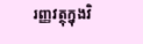រញ្ញវត្ថុក្នុងវិ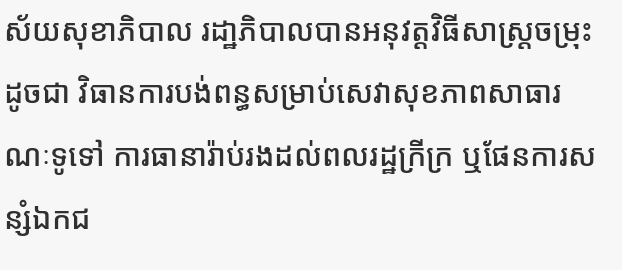ស័យសុខាភិបាល រដា្ឋភិបាលបានអនុវត្តវិធីសាស្រ្ដចម្រុះ ដូចជា វិធានការបង់ពន្ធសម្រាប់សេវាសុខភាពសាធារណៈទូទៅ ការធានារ៉ាប់រងដល់ពលរដ្ឋក្រីក្រ ឬផែនការសន្សំឯកជ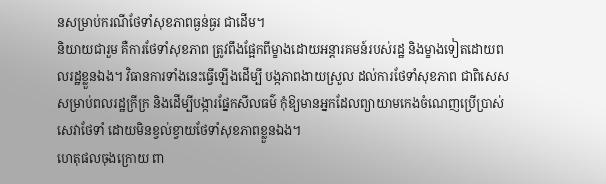នសម្រាប់ករណីថែទាំសុខភាពធ្ងន់ធ្ងរ ជាដើម។
និយាយជារួម គឺការថែទាំសុខភាព ត្រូវពឹងផ្អែកពីម្ខាងដោយអន្តារគមន៍របស់រដ្ឋ និងម្ខាងទៀតដោយពលរដ្ឋខ្លួនឯង។ វិធានការទាំងនេះធ្វើឡើងដើម្បី បង្កភាពងាយស្រួល ដល់ការថែទាំសុខភាព ជាពិសេសសម្រាប់ពលរដ្ឋក្រីក្រ និងដើម្បីបង្ការផ្នែកសីលធម៌ កុំឱ្យមានអ្នកដែលព្យាយាមកេងចំណេញប្រើប្រាស់សេវាថែទាំ ដោយមិនខ្វល់ខ្វាយថែទាំសុខភាពខ្លួនឯង។
ហេតុផលចុងក្រោយ ពា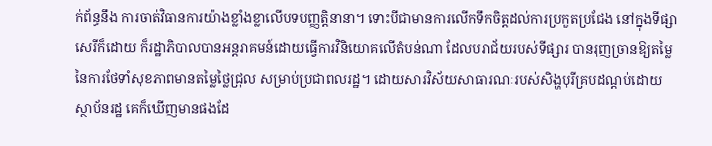ក់ព័ន្ធនឹង ការចាត់វិធានការយ៉ាងខ្លាំងខ្លាលើបទបញ្ញត្តិនានា។ ទោះបីជាមានការលើកទឹកចិត្តដល់ការប្រកួតប្រជែង នៅក្នុងទីផ្សាសេរីក៏ដោយ ក៏រដ្ឋាភិបាលបានអន្តរាគមន៍ដោយធ្វើការវិនិយោគលើតំបន់ណា ដែលបរាជ័យរបស់ទីផ្សារ បានរុញច្រានឱ្យតម្លៃនៃការថែទាំសុខភាពមានតម្លៃថ្លៃជ្រុល សម្រាប់ប្រជាពលរដ្ឋ។ ដោយសារវិស័យសាធារណៈរបស់សិង្ហបុរីគ្របដណ្តប់ដោយស្ថាប័នរដ្ឋ គេក៏ឃើញមានផងដែ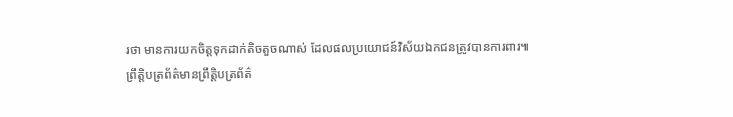រថា មានការយកចិត្តទុកដាក់តិចតួចណាស់ ដែលផលប្រយោជន៍វិស័យឯកជនត្រូវបានការពារ៕
ព្រឹត្តិបត្រព័ត៌មានព្រឹត្តិបត្រព័ត៌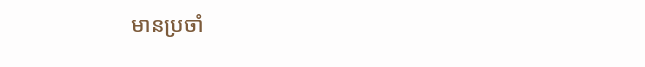មានប្រចាំ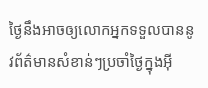ថ្ងៃនឹងអាចឲ្យលោកអ្នកទទួលបាននូវព័ត៌មានសំខាន់ៗប្រចាំថ្ងៃក្នុងអ៊ី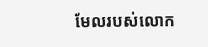មែលរបស់លោក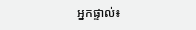អ្នកផ្ទាល់៖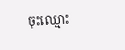ចុះឈ្មោះ